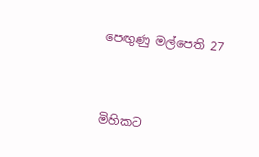පෙඟුණු මල්පෙති 27


මිහිකට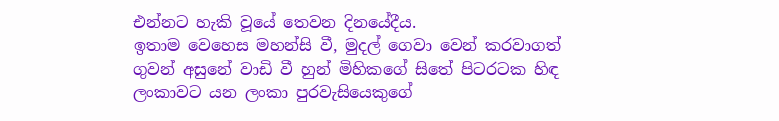එන්නට හැකි වූයේ තෙවන දිනයේදීය.
ඉතාම වෙහෙස මහන්සි වී, මුදල් ගෙවා වෙන් කරවාගත් ගුවන් අසුනේ වාඩි වී හුන් මිහිකගේ සිතේ පිටරටක හිඳ ලංකාවට යන ලංකා පුරවැසියෙකුගේ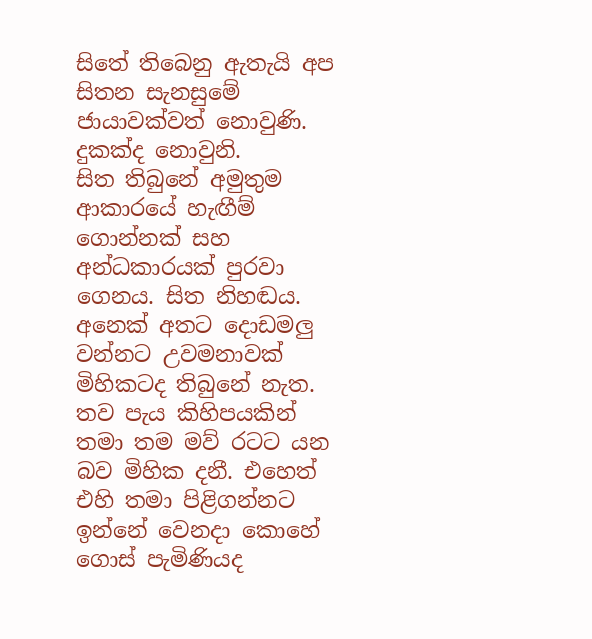සිතේ තිබෙනු ඇතැයි අප සිතන සැනසුමේ ජායාවක්වත් නොවුණි.
දුකක්ද නොවුනි.
සිත තිබුනේ අමුතුම ආකාරයේ හැඟීම් ගොන්නක් සහ අන්ධකාරයක් පුරවා ගෙනය. සිත නිහඬය. අනෙක් අතට දොඩමලු වන්නට උවමනාවක් මිහිකටද තිබුනේ නැත.
තව පැය කිහිපයකින් තමා තම මව් රටට යන බව මිහික දනී. එහෙත් එහි තමා පිළිගන්නට ඉන්නේ වෙනදා කොහේ ගොස් පැමිණියද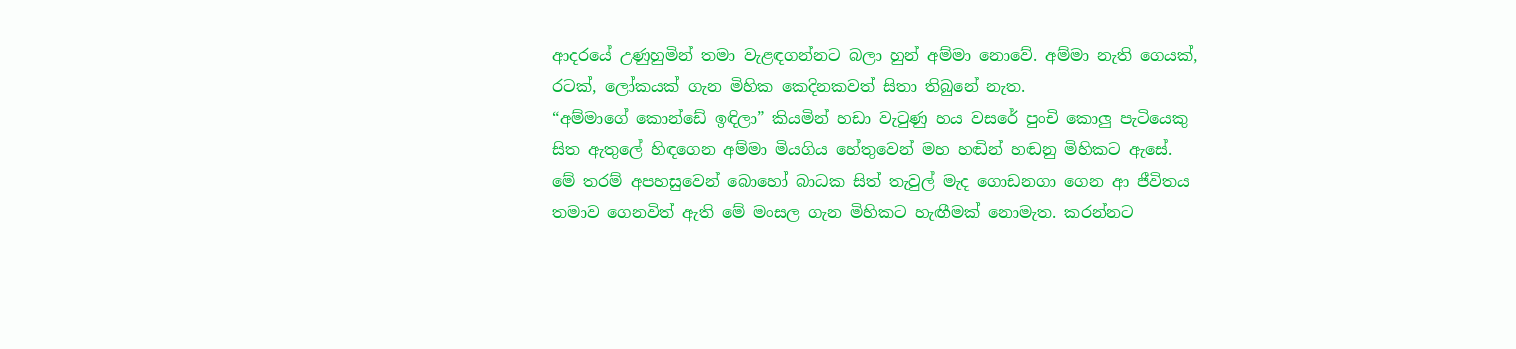ආදරයේ උණුහුමින් තමා වැළඳගන්නට බලා හුන් අම්මා නොවේ. අම්මා නැති ගෙයක්, රටක්, ලෝකයක් ගැන මිහික කෙදිනකවත් සිතා තිබුනේ නැත.
“අම්මාගේ කොන්ඩේ ඉඳිලා” කියමින් හඩා වැටුණු හය වසරේ පුංචි කොලු පැටියෙකු සිත ඇතුලේ හිඳගෙන අම්මා මියගිය හේතුවෙන් මහ හඬින් හඬනු මිහිකට ඇසේ.
මේ තරම් අපහසුවෙන් බොහෝ බාධක සිත් තැවුල් මැද ගොඩනගා ගෙන ආ ජීවිතය තමාව ගෙනවිත් ඇති මේ මංසල ගැන මිහිකට හැඟීමක් නොමැත. කරන්නට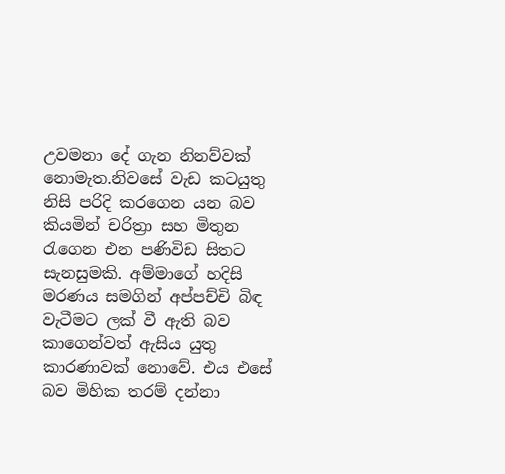උවමනා දේ ගැන නිනව්වක් නොමැත.නිවසේ වැඩ කටයුතු නිසි පරිදි කරගෙන යන බව කියමින් චරිත්‍රා සහ මිතුන රැගෙන එන පණිවිඩ සිතට සැනසුමකි. අම්මාගේ හදිසි මරණය සමගින් අප්පච්චි බිඳ වැටීමට ලක් වී ඇති බව කාගෙන්වත් ඇසිය යුතු කාරණාවක් නොවේ. එය එසේ බව මිහික තරම් දන්නා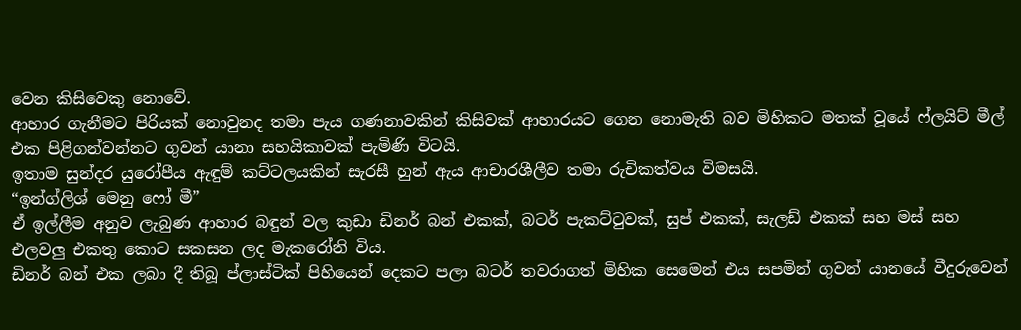වෙන කිසිවෙකු නොවේ.
ආහාර ගැනීමට පිරියක් නොවුනද තමා පැය ගණනාවකින් කිසිවක් ආහාරයට ගෙන නොමැති බව මිහිකට මතක් වූයේ ෆ්ලයිට් මීල් එක පිළිගන්වන්නට ගුවන් යානා සහයිකාවක් පැමිණි විටයි.
ඉතාම සුන්දර යුරෝපීය ඇඳුම් කට්ටලයකින් සැරසී හුන් ඇය ආචාරශීලීව තමා රුචිකත්වය විමසයි.
“ඉන්ග්ලිශ් මෙනු ෆෝ මී”
ඒ ඉල්ලීම අනුව ලැබුණ ආහාර බඳුන් වල කුඩා ඩිනර් බන් එකක්, බටර් පැකට්ටුවක්, සුප් එකක්, සැලඩ් එකක් සහ මස් සහ එලවලු එකතු කොට සකසන ලද මැකරෝනි විය.
ඩිනර් බන් එක ලබා දී තිබූ ප්ලාස්ටික් පිහියෙන් දෙකට පලා බටර් තවරාගත් මිහික සෙමෙන් එය සපමින් ගුවන් යානයේ වීදුරුවෙන්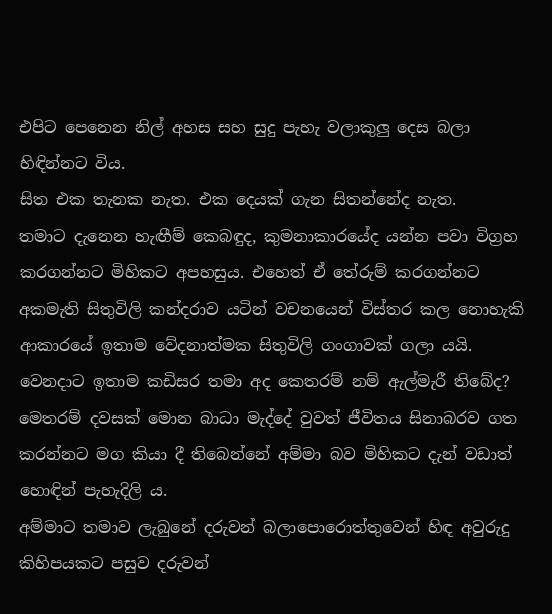එපිට පෙනෙන නිල් අහස සහ සුදු පැහැ වලාකුලු දෙස බලා හිඳින්නට විය.
සිත එක තැනක නැත. එක දෙයක් ගැන සිතන්නේද නැත.
තමාට දැනෙන හැඟීම් කෙබඳුද, කුමනාකාරයේද යන්න පවා විග්‍රහ කරගන්නට මිහිකට අපහසුය. එහෙත් ඒ තේරුම් කරගන්නට අකමැති සිතුවිලි කන්දරාව යටින් වචනයෙන් විස්තර කල නොහැකි ආකාරයේ ඉතාම වේදනාත්මක සිතුවිලි ගංගාවක් ගලා යයි.
වෙනදාට ඉතාම කඩිසර තමා අද කෙතරම් නම් ඇල්මැරී තිබේද?
මෙතරම් දවසක් මොන බාධා මැද්දේ වුවත් ජීවිතය සිනාබරව ගත කරන්නට මග කියා දී තිබෙන්නේ අම්මා බව මිහිකට දැන් වඩාත් හොඳින් පැහැදිලි ය.
අම්මාට තමාව ලැබුනේ දරුවන් බලාපොරොත්තුවෙන් හිඳ අවුරුදු කිහිපයකට පසුව දරුවන්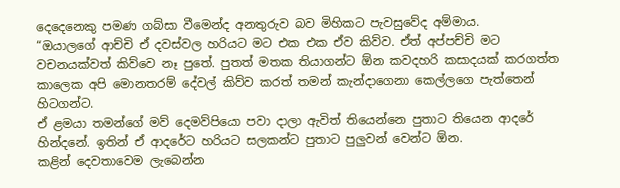දෙදෙනෙකු පමණ ගබ්සා වීමෙන්ද අනතුරුව බව මිහිකට පැවසුවේද අම්මාය.
“ඔයාලගේ ආච්චි ඒ දවස්වල හරියට මට එක එක ඒව කිව්ව. ඒත් අප්පච්චි මට වචනයක්වත් කිව්වෙ නෑ පුතේ. පුතත් මතක තියාගන්ට ඕන කවදහරි කසාදයක් කරගත්ත කාලෙක අපි මොනතරම් දේවල් කිව්ව කරත් තමන් කැන්දාගෙනා කෙල්ලගෙ පැත්තෙන් හිටගන්ට.
ඒ ළමයා තමන්ගේ මව් දෙමව්පියො පවා දාලා ඇවිත් තියෙන්නෙ පුතාට තියෙන ආදරේ හින්දනේ. ඉතින් ඒ ආදරේට හරියට සලකන්ට පුතාට පුලුවන් වෙන්ට ඕන.
කළින් දෙවතාවෙම ලැබෙන්න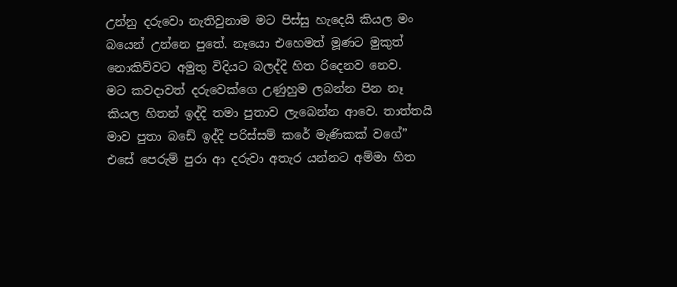උන්නු දරුවො නැතිවුනාම මට පිස්සු හැදෙයි කියල මං බයෙන් උන්නෙ පුතේ. නෑයො එහෙමත් මූණට මුකුත් නොකිව්වට අමුතු විදියට බලද්දි හිත රිදෙනව නෙව.
මට කවදාවත් දරුවෙක්ගෙ උණුහුම ලබන්න පින නෑ කියල හිතන් ඉද්දි තමා පුතාව ලැබෙන්න ආවෙ. තාත්තයි මාව පුතා බඩේ ඉද්දි පරිස්සම් කරේ මැණිකක් වගේ”
එසේ පෙරුම් පුරා ආ දරුවා අතැර යන්නට අම්මා හිත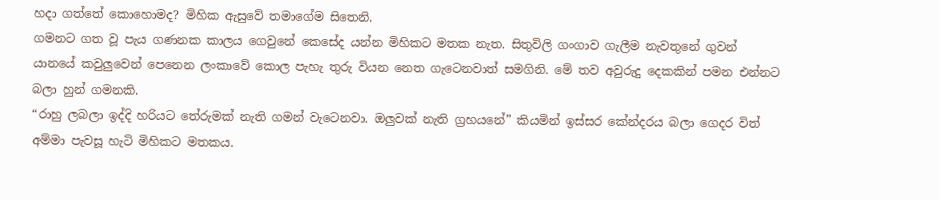හදා ගත්තේ කොහොමද? මිහික ඇසුවේ තමාගේම සිතෙනි.
ගමනට ගත වූ පැය ගණනක කාලය ගෙවුනේ කෙසේද යන්න මිහිකට මතක නැත. සිතුවිලි ගංගාව ගැලීම නැවතුනේ ගුවන් යානයේ කවුලුවෙන් පෙනෙන ලංකාවේ කොල පැහැ තුරු වියන නෙත ගැටෙනවාත් සමගිනි. මේ තව අවුරුදු දෙකකින් පමන එන්නට බලා හුන් ගමනකි.
“රාහු ලබලා ඉද්දි හරියට තේරුමක් නැති ගමන් වැටෙනවා. ඔලුවක් නැති ග්‍රහයනේ” කියමින් ඉස්සර කේන්දරය බලා ගෙදර විත් අම්මා පැවසූ හැටි මිහිකට මතකය.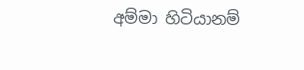අම්මා හිටියානම්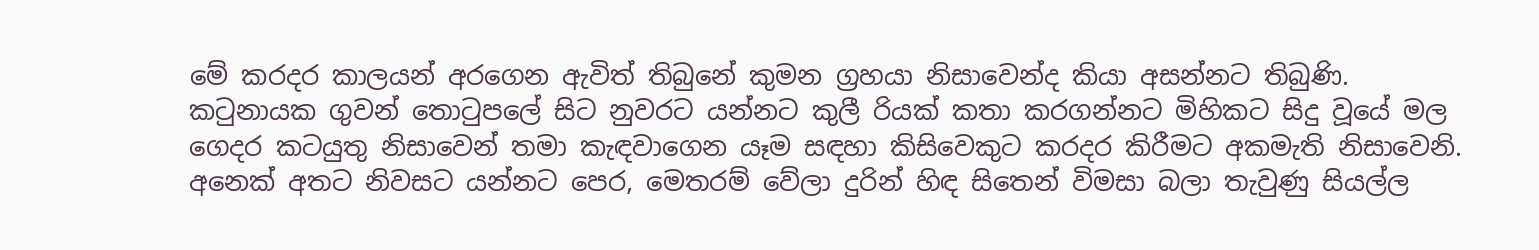මේ කරදර කාලයන් අරගෙන ඇවිත් තිබුනේ කුමන ග්‍රහයා නිසාවෙන්ද කියා අසන්නට තිබුණි.
කටුනායක ගුවන් තොටුපලේ සිට නුවරට යන්නට කුලී රියක් කතා කරගන්නට මිහිකට සිදු වූයේ මල ගෙදර කටයුතු නිසාවෙන් තමා කැඳවාගෙන යෑම සඳහා කිසිවෙකුට කරදර කිරීමට අකමැති නිසාවෙනි. අනෙක් අතට නිවසට යන්නට පෙර, මෙතරම් වේලා දුරින් හිඳ සිතෙන් විමසා බලා තැවුණු සියල්ල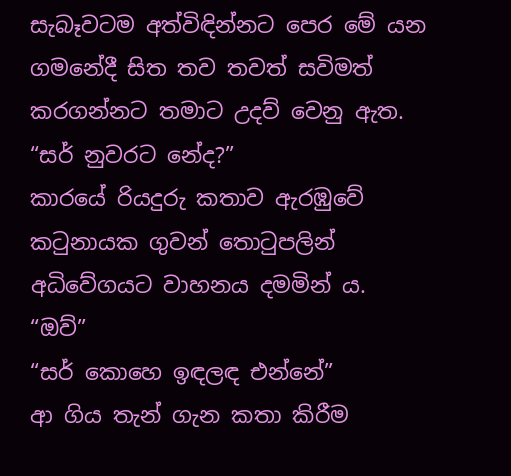සැබෑවටම අත්විඳින්නට පෙර මේ යන ගමනේදී සිත තව තවත් සවිමත් කරගන්නට තමාට උදව් වෙනු ඇත.
“සර් නුවරට නේද?”
කාරයේ රියදුරු කතාව ඇරඹුවේ කටුනායක ගුවන් තොටුපලින් අධිවේගයට වාහනය දමමින්‍ ය.
“ඔව්”
“සර් කොහෙ ඉඳලඳ එන්නේ”
ආ ගිය තැන් ගැන කතා කිරීම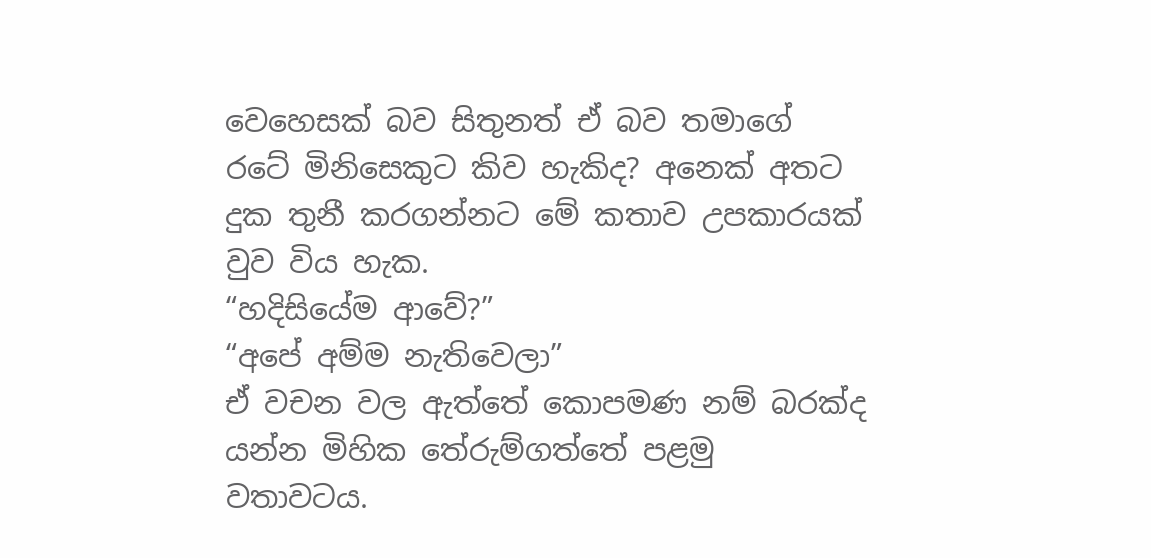වෙහෙසක් බව සිතුනත් ඒ බව තමාගේ රටේ මිනිසෙකුට කිව හැකිද? අනෙක් අතට දුක තුනී කරගන්නට මේ කතාව උපකාරයක් වුව විය හැක.
“හදිසියේම ආවේ?”
“අපේ අම්ම නැතිවෙලා”
ඒ වචන වල ඇත්තේ කොපමණ නම් බරක්ද යන්න මිහික තේරුම්ගත්තේ පළමු වතාවටය.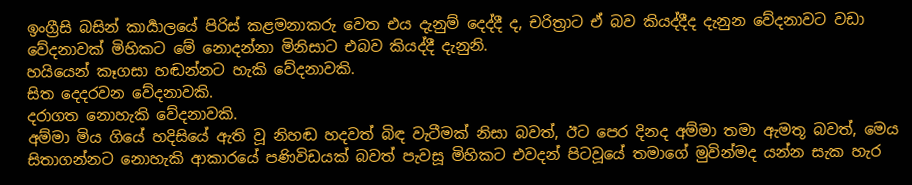ඉංග්‍රීසි බසින් කාර්‍යාලයේ පිරිස් කළමනාකරු වෙත එය දැනුම් දෙද්දී ද, චරිත්‍රාට ඒ බව කියද්දීද දැනුන වේදනාවට වඩා වේදනාවක් මිහිකට මේ නොදන්නා මිනිසාට එබව කියද්දී දැනුනි.
හයියෙන් කෑගසා හඬන්නට හැකි වේදනාවකි.
සිත දෙදරවන වේදනාවකි.
දරාගත නොහැකි වේදනාවකි.
අම්මා මිය ගියේ හදිසියේ ඇති වූ නිහඬ හදවත් බිඳ වැටීමක් නිසා බවත්, ඊට පෙර දිනද අම්මා තමා ඇමතූ බවත්, මෙය සිතාගන්නට නොහැකි ආකාරයේ පණිවිඩයක් බවත් පැවසූ මිහිකට එවදන් පිටවූයේ තමාගේ මුවින්මද යන්න සැක හැර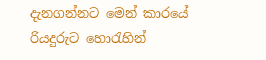දැනගන්නට මෙන් කාරයේ රියදුරුට හොරැහින්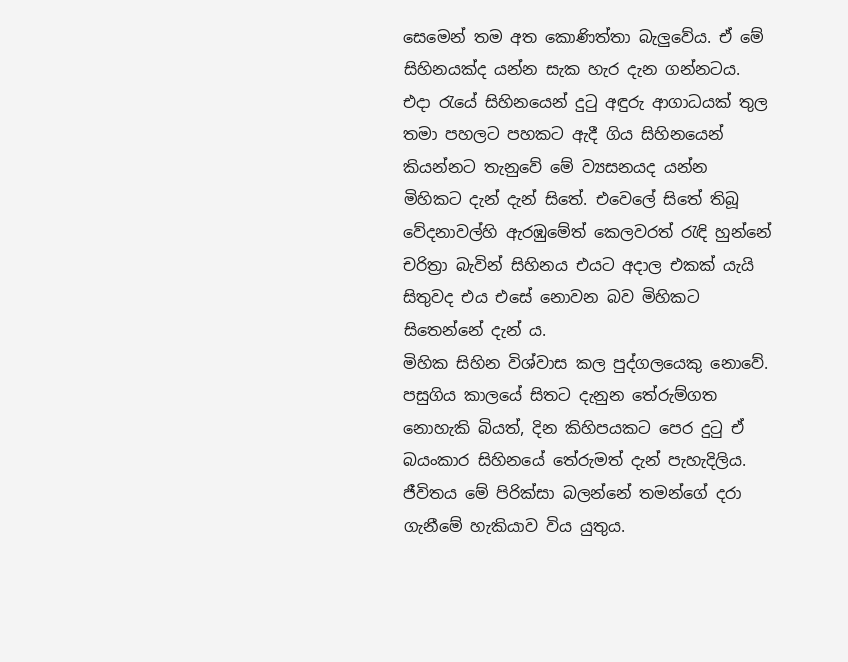සෙමෙන් තම අත කොණිත්තා බැලුවේය. ඒ මේ සිහිනයක්ද යන්න සැක හැර දැන ගන්නටය.
එදා රැයේ සිහිනයෙන් දුටු අඳුරු ආගාධයක් තුල තමා පහලට පහකට ඇදී ගිය සිහිනයෙන් කියන්නට තැනුවේ මේ ව්‍යසනයද යන්න මිහිකට දැන් දැන් සිතේ. එවෙලේ සිතේ තිබූ වේදනාවල්හි ඇරඹුමේත් කෙලවරත් රැඳි හුන්නේ චරිත්‍රා බැවින් සිහිනය එයට අදාල එකක් යැයි සිතුවද එය එසේ නොවන බව මිහිකට සිතෙන්නේ දැන් ය.
මිහික සිහින විශ්වාස කල පුද්ගලයෙකු නොවේ. පසුගිය කාලයේ සිතට දැනුන තේරුම්ගත නොහැකි බියත්, දින කිහිපයකට පෙර දුටු ඒ බයංකාර සිහිනයේ තේරුමත් දැන් පැහැදිලිය.
ජීවිතය මේ පිරික්සා බලන්නේ තමන්ගේ දරා ගැනීමේ හැකියාව විය යුතුය.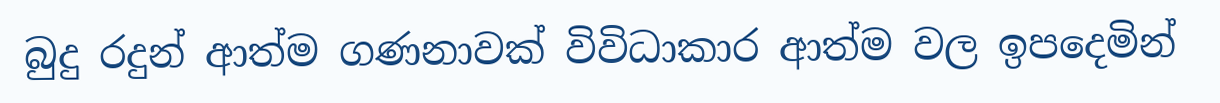බුදු රදුන් ආත්ම ගණනාවක් විවිධාකාර ආත්ම වල ඉපදෙමින්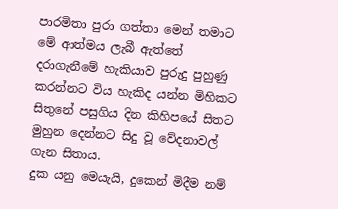පාරමිතා පුරා ගත්තා මෙන් තමාට මේ ආත්මය ලැබී ඇත්තේ දරාගැනීමේ හැකියාව පුරුදු පුහුණු කරන්නට විය හැකිද යන්න මිහිකට සිතුනේ පසුගිය දින කිහිපයේ සිතට මුහුන දෙන්නට සිදු වූ වේදනාවල් ගැන සිතාය.
දුක යනු මෙයැයි, දුකෙන් මිදීම නම්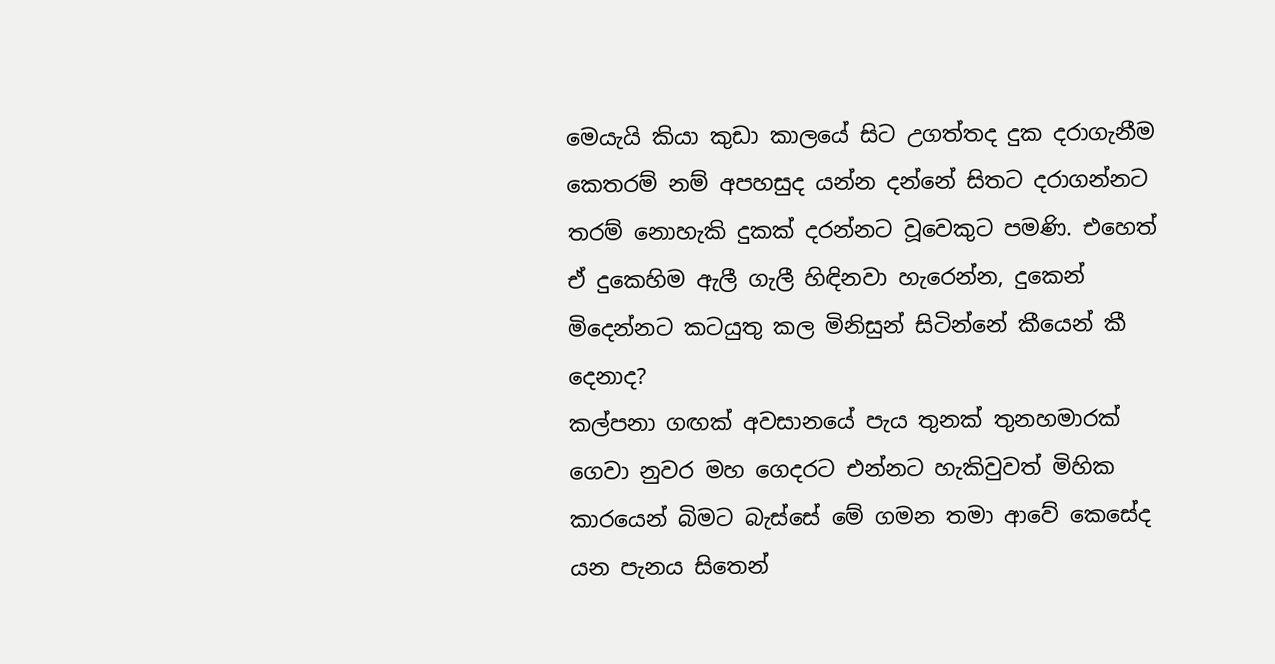මෙයැයි කියා කුඩා කාලයේ සිට උගත්තද දුක දරාගැනීම කෙතරම් නම් අපහසුද යන්න දන්නේ සිතට දරාගන්නට තරම් නොහැකි දුකක් දරන්නට වූවෙකුට පමණි. එහෙත් ඒ දුකෙහිම ඇලී ගැලී හිඳිනවා හැරෙන්න, දුකෙන් මිදෙන්නට කටයුතු කල මිනිසුන් සිටින්නේ කීයෙන් කී දෙනාද?
කල්පනා ගඟක් අවසානයේ පැය තුනක් තුනහමාරක් ගෙවා නුවර මහ ගෙදරට එන්නට හැකිවුවත් මිහික කාරයෙන් බිමට බැස්සේ මේ ගමන තමා ආවේ කෙසේද යන පැනය සිතෙන්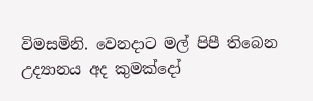විමසමිනි. වෙනදාට මල් පිපී තිබෙන උද්‍යානය අද කුමක්දෝ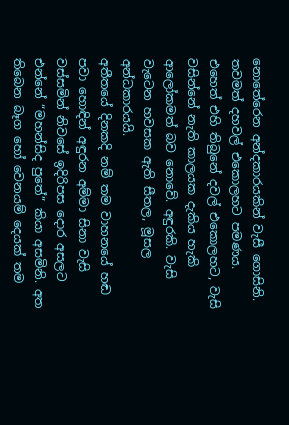නොතේරෙන අන්දකාරයකින් වැසී ගොසිනි. තවමත් දහවල් එකොලහට පමණය. එහෙත් එහි තිබුනේ දවල් එකොලහට, වැසි වසින්නේ නැති කාලයක දැකිය හැකි ආලෝකමත් බව නොවේ. අඳුරකි. වැසි වැටෙන හවසක ඇති සීතල, මූසල අන්ධකාරයයි.
අතීතයේ දිනකදි නම් තම වාහනයේ හඬ පවා හොඳින් අඳුරන අම්මා සිනා වැසි වස්සමින් නිවසේ ඉදිරිපස දොර අසලට එන්නේ “මහන්සිද පුතේ” කියා අසමිනි. අත තිබෙන බෑග හෝ වෙනයම් දෙයක් තම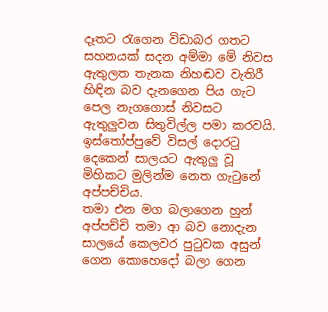දෑතට රැගෙන විඩාබර ගතට සහනයක් සදන අම්මා මේ නිවස ඇතුලත තැනක නිහඬව වැතිරී හිඳින බව දැනගෙන පිය ගැට පෙල නැගගොස් නිවසට ඇතුලුවන සිතුවිල්ල පමා කරවයි.
ඉස්තෝප්පුවේ විසල් දොරටු දෙකෙන් සාලයට ඇතුලු වූ මිහිකට මුලින්ම නෙත ගැටුනේ අප්පච්චිය.
තමා එන මග බලාගෙන හුන් අප්පච්චි තමා ආ බව නොදැන සාලයේ කෙලවර පුටුවක අසුන් ගෙන කොහෙදෝ බලා ගෙන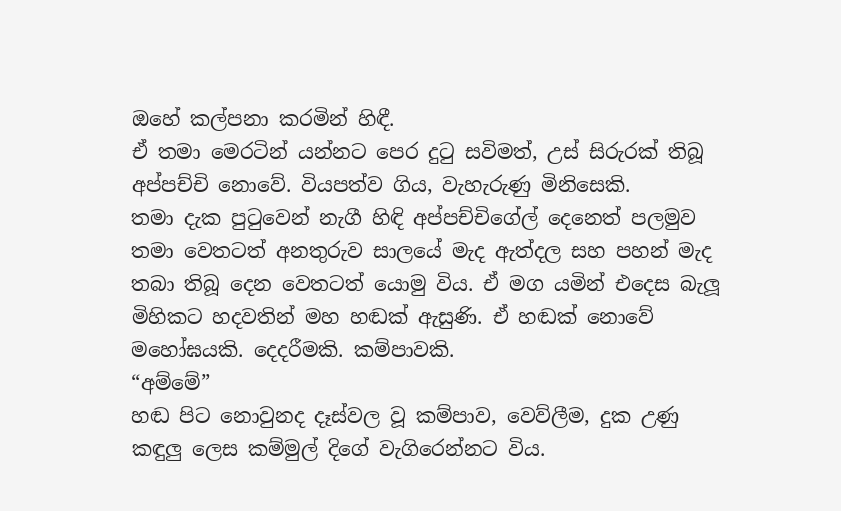ඔහේ කල්පනා කරමින් හිඳී.
ඒ තමා මෙරටින් යන්නට පෙර දුටු සවිමත්, උස් සිරුරක් තිබූ අප්පච්චි නොවේ. වියපත්ව ගිය, වැහැරුණු මිනිසෙකි.
තමා දැක පුටුවෙන් නැගී හිඳි අප්පච්චිගේල් දෙනෙත් පලමුව තමා වෙතටත් අනතුරුව සාලයේ මැද ඇත්දල සහ පහන් මැද තබා තිබූ දෙන වෙතටත් යොමු විය. ඒ මග යමින් එදෙස බැලූ මිහිකට හදවතින් මහ හඬක් ඇසුණි. ඒ හඬක් නොවේ මහෝඝයකි. දෙදරීමකි. කම්පාවකි.
“අම්මේ”
හඬ පිට නොවුනද දෑස්වල වූ කම්පාව, වෙව්ලීම, දුක උණු කඳුලු ලෙස කම්මුල් දිගේ වැගිරෙන්නට විය.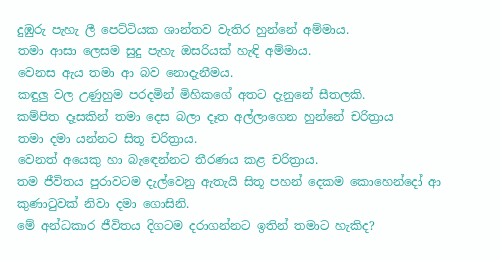දුඹුරු පැහැ ලී පෙට්ටියක ශාන්තව වැතිර හුන්නේ අම්මාය.
තමා ආසා ලෙසම සුදු පැහැ ඔසරියක් හැඳි අම්මාය.
වෙනස ඇය තමා ආ බව නොදැනීමය.
කඳුලු වල උණුහුම පරදමින් මිහිකගේ අතට දැනුනේ සීතලකි.
කම්පිත දෑසකින් තමා දෙස බලා දෑත අල්ලාගෙන හුන්නේ චරිත්‍රාය
තමා දමා යන්නට සිතූ චරිත්‍රාය.
වෙනත් අයෙකු හා බැඳෙන්නට තීරණය කළ චරිත්‍රාය.
තම ජීවිතය පුරාවටම දැල්වෙනු ඇතැයි සිතූ පහන් දෙකම කොහෙන්දෝ ආ කුණාටුවක් නිවා දමා ගොසිනි.
මේ අන්ධකාර ජීවිතය දිගටම දරාගන්නට ඉතින් තමාට හැකිද?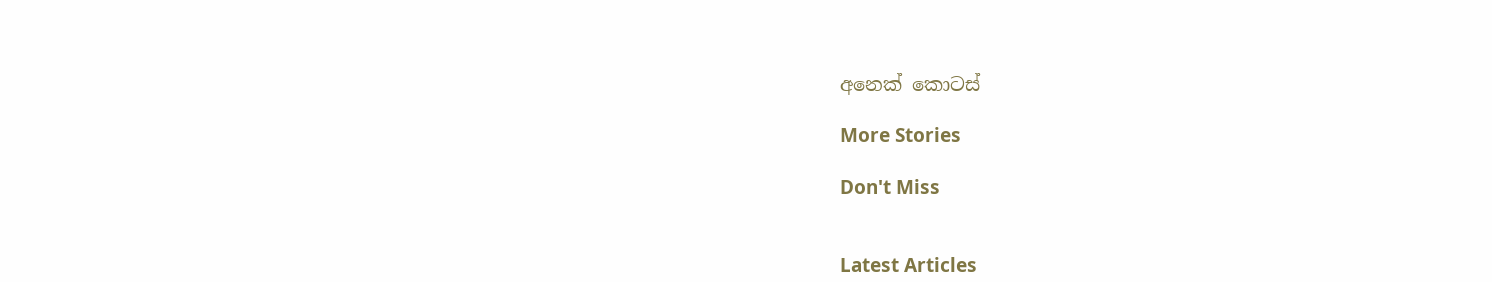අනෙක් කොටස්

More Stories

Don't Miss


Latest Articles